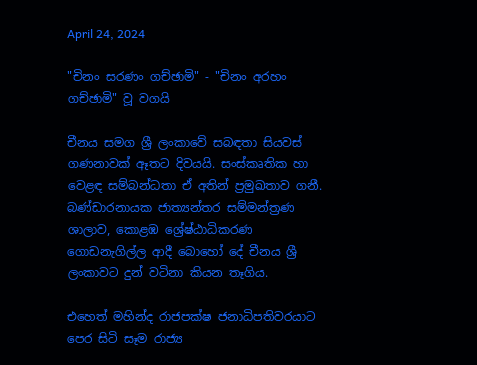April 24, 2024

"චිනං සරණං ගච්ඡාමි" - "චිනං අරහං ගච්ඡාමි" වූ වගයි

චීනය සමග ශ්‍රී ලංකාවේ සබඳතා සියවස් ගණනාවක් ඈතට දිවයයි. සංස්කෘතික හා වෙළඳ සම්බන්ධතා ඒ අතින් ප්‍රමුඛතාව ගනී. බණ්ඩාරනායක ජාත්‍යන්තර සම්මන්ත්‍රණ ශාලාව, කොළඹ ශ්‍රේෂ්ඨාධිකරණ ගොඩනැගිල්ල ආදී බොහෝ දේ චීනය ශ්‍රී ලංකාවට දුන් වටිනා කියන තෑගිය.

එහෙත් මහින්ද රාජපක්ෂ ජනාධිපතිවරයාට පෙර සිටි සෑම රාජ්‍ය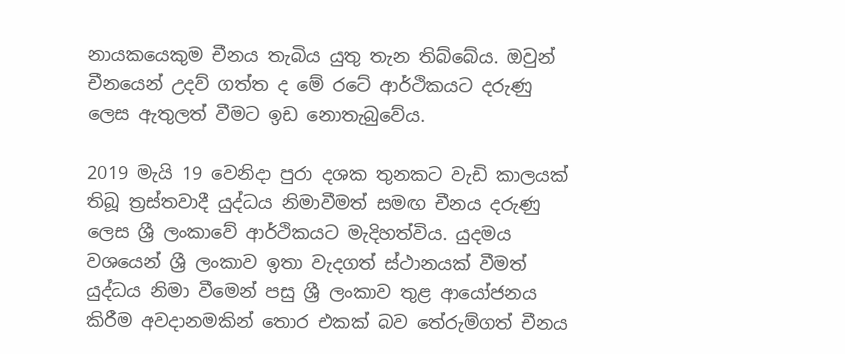නායකයෙකුම චීනය තැබිය යුතු තැන තිබ්බේය. ඔවුන් චීනයෙන් උදව් ගත්ත ද මේ රටේ ආර්ථිකයට දරුණු ලෙස ඇතුලත් වීමට ඉඩ නොතැබුවේය.

2019 මැයි 19 වෙනිදා පුරා දශක තුනකට වැඩි කාලයක් තිබූ ත්‍රස්තවාදී යුද්ධය නිමාවීමත් සමඟ චීනය දරුණු ලෙස ශ්‍රී ලංකාවේ ආර්ථිකයට මැදිහත්විය. යුදමය වශයෙන් ශ්‍රී ලංකාව ඉතා වැදගත් ස්ථානයක් වීමත් යුද්ධය නිමා වීමෙන් පසු ශ්‍රී ලංකාව තුළ ආයෝජනය කිරීම අවදානමකින් තොර එකක් බව තේරුම්ගත් චීනය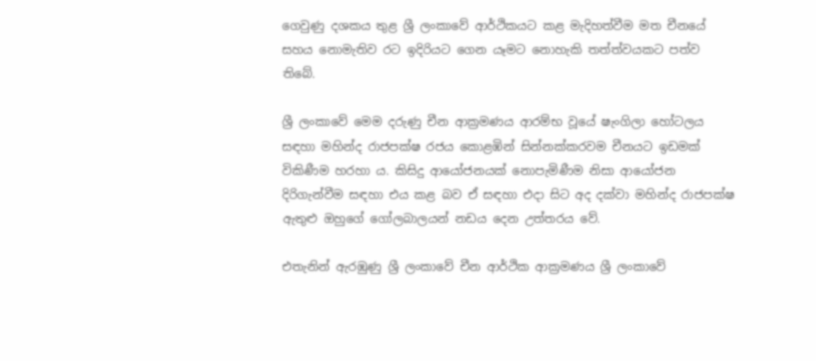ගෙවුණු දශකය තුළ ශ්‍රී ලංකාවේ ආර්ථිකයට කළ මැදිහත්වීම මත චීනයේ සහය නොමැතිව රට ඉදිරියට ගෙන යෑමට නොහැකි තත්ත්වයකට පත්ව තිබේ.

ශ්‍රී ලංකාවේ මෙම දරුණු චීන ආක්‍රමණය ආරම්භ වූයේ ෂැංගිලා හෝටලය සඳහා මහින්ද රාජපක්ෂ රජය කොළඹින් සින්නක්කරවම චීනයට ඉඩමක් විකිණීම හරහා ය. කිසිදු ආයෝජනයක් නොපැමිණීම නිසා ආයෝජන දිරිගැන්වීම සඳහා එය කළ බව ඒ සඳහා එදා සිට අද දක්වා මහින්ද රාජපක්ෂ ඇතුළු ඔහුගේ ගෝලබාලයන් නඩය දෙන උත්තරය වේ.

එතැනින් ඇරඹුණු ශ්‍රී ලංකාවේ චීන ආර්ථික ආක්‍රමණය ශ්‍රී ලංකාවේ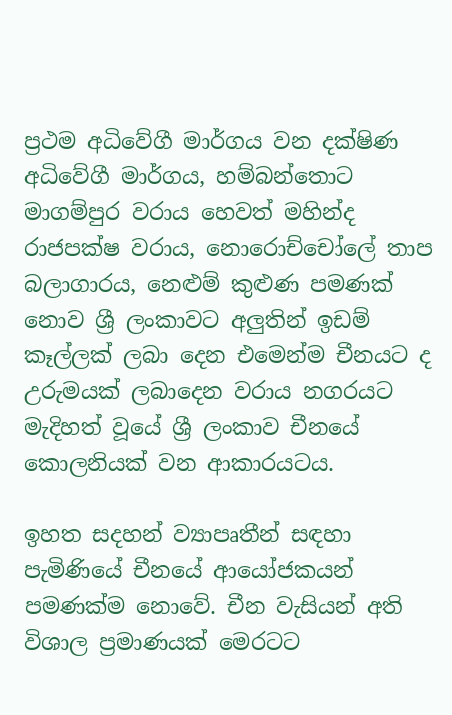ප්‍රථම අධිවේගී මාර්ගය වන දක්ෂිණ අධිවේගී මාර්ගය, හම්බන්තොට මාගම්පුර වරාය හෙවත් මහින්ද රාජපක්ෂ වරාය, නොරොච්චෝලේ තාප බලාගාරය, නෙළුම් කුළුණ පමණක් නොව ශ්‍රී ලංකාවට අලුතින් ඉඩම් කෑල්ලක් ලබා දෙන එමෙන්ම චීනයට ද උරුමයක් ලබාදෙන වරාය නගරයට මැදිහත් වූයේ ශ්‍රී ලංකාව චීනයේ කොලනියක් වන ආකාරයටය.

ඉහත සදහන් ව්‍යාපෘතීන් සඳහා පැමිණියේ චීනයේ ආයෝජකයන් පමණක්ම නොවේ. චීන වැසියන් අති විශාල ප්‍රමාණයක් මෙරටට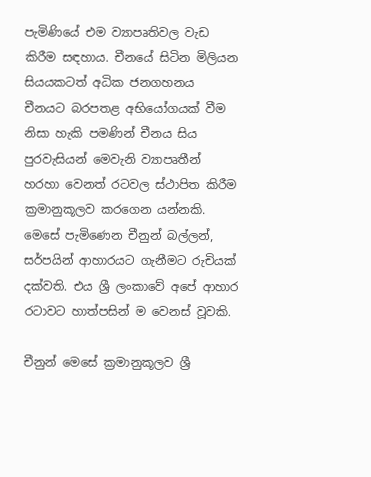පැමිණියේ එම ව්‍යාපෘතිවල වැඩ කිරීම සඳහාය. චීනයේ සිටින මිලියන සියයකටත් අධික ජනගහනය චීනයට බරපතළ අභියෝගයක් වීම නිසා හැකි පමණින් චීනය සිය පුරවැසියන් මෙවැනි ව්‍යාපෘතීන් හරහා වෙනත් රටවල ස්ථාපිත කිරීම ක්‍රමානුකූලව කරගෙන යන්නකි. මෙසේ පැමිණෙන චීනුන් බල්ලන්, සර්පයින් ආහාරයට ගැනීමට රුචියක් දක්වති. එය ශ්‍රී ලංකාවේ අපේ ආහාර රටාවට හාත්පසින් ම වෙනස් වූවකි.

චීනුන් මෙසේ ක්‍රමානුකූලව ශ්‍රී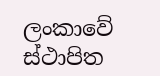ලංකාවේ ස්ථාපිත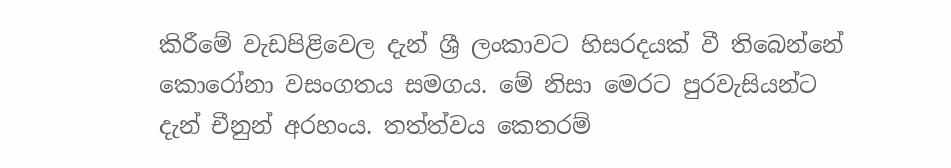කිරීමේ වැඩපිළිවෙල දැන් ශ්‍රී ලංකාවට හිසරදයක් වී තිබෙන්නේ කොරෝනා වසංගතය සමගය. මේ නිසා මෙරට පුරවැසියන්ට දැන් චීනුන් අරහංය. තත්ත්වය කෙතරම්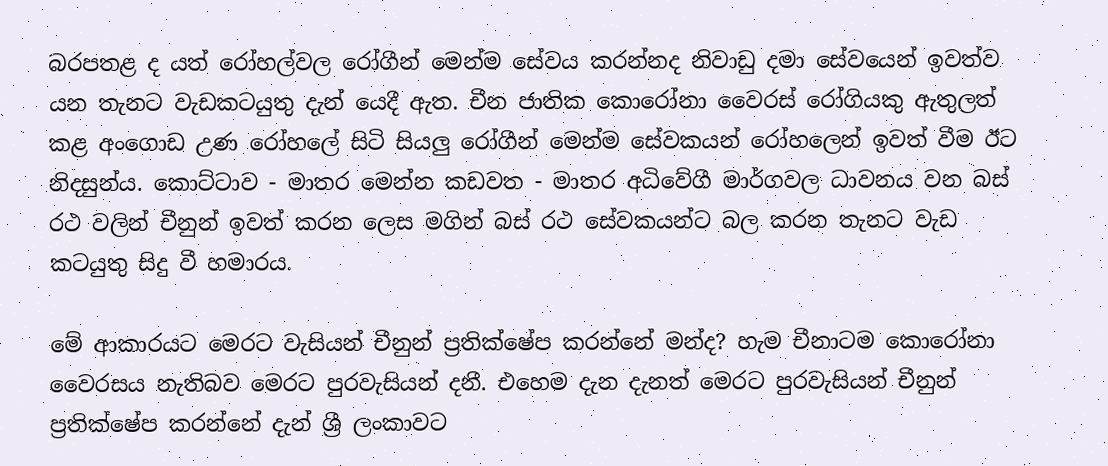බරපතළ ද යත් රෝහල්වල රෝගීන් මෙන්ම සේවය කරන්නද නිවාඩු දමා සේවයෙන් ඉවත්ව යන තැනට වැඩකටයුතු දැන් යෙදී ඇත. චීන ජාතික කොරෝනා වෛරස් රෝගියකු ඇතුලත් කළ අංගොඩ උණ රෝහලේ සිටි සියලු රෝගීන් මෙන්ම සේවකයන් රෝහලෙන් ඉවත් වීම ඊට නිදසුන්ය. කොට්ටාව - මාතර මෙන්න කඩවත - මාතර අධිවේගී මාර්ගවල ධාවනය වන බස් රථ වලින් චීනුන් ඉවත් කරන ලෙස මගින් බස් රථ සේවකයන්ට බල කරන තැනට වැඩ කටයුතු සිදු වී හමාරය.

මේ ආකාරයට මෙරට වැසියන් චීනුන් ප්‍රතික්ෂේප කරන්නේ මන්ද? හැම චීනාටම කොරෝනා වෛරසය නැතිබව මෙරට පුරවැසියන් දනී. එහෙම දැන දැනත් මෙරට පුරවැසියන් චීනුන් ප්‍රතික්ෂේප කරන්නේ දැන් ශ්‍රී ලංකාවට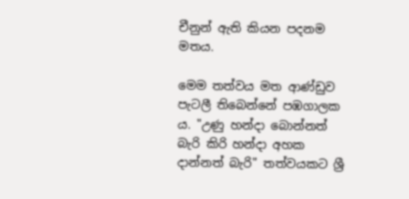චීනුන් ඇති කියන පදනම මතය.

මෙම තත්වය මත ආණ්ඩුව පැටලී තිබෙන්නේ පඹගාලක ය. "උණු හන්දා බොන්නත් බැරි කිරි හන්දා අහක දාන්නත් බැරි" තත්වයකට ශ්‍රී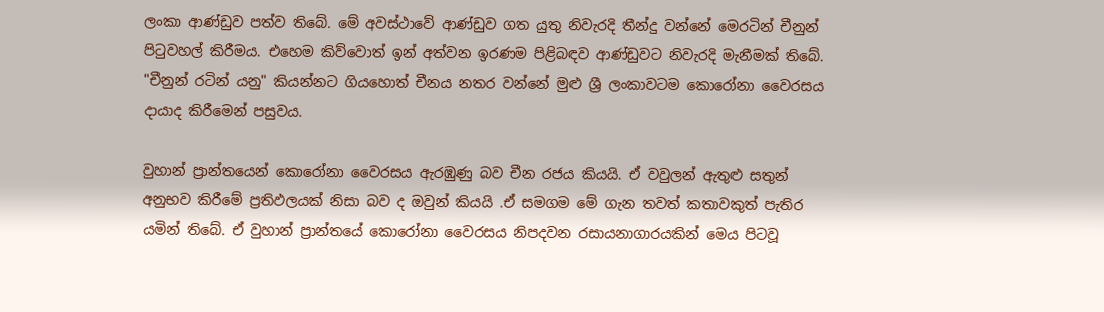ලංකා ආණ්ඩුව පත්ව තිබේ. මේ අවස්ථාවේ ආණ්ඩුව ගත යුතු නිවැරදි තීන්දු වන්නේ මෙරටින් චීනුන් පිටුවහල් කිරීමය. එහෙම කිව්වොත් ඉන් අත්වන ඉරණම පිළිබඳව ආණ්ඩුවට නිවැරදි මැනීමක් තිබේ. "චීනුන් රටින් යනු" කියන්නට ගියහොත් චීනය නතර වන්නේ මුළු ශ්‍රී ලංකාවටම කොරෝනා වෛරසය දායාද කිරීමෙන් පසුවය.

වුහාන් ප්‍රාන්තයෙන් කොරෝනා වෛරසය ඇරඹුණු බව චීන රජය කියයි. ඒ වවුලන් ඇතුළු සතුන් අනුභව කිරීමේ ප්‍රතිඵලයක් නිසා බව ද ඔවුන් කියයි .ඒ සමගම මේ ගැන තවත් කතාවකුත් පැතිර යමින් තිබේ. ඒ වුහාන් ප්‍රාන්තයේ කොරෝනා වෛරසය නිපදවන රසායනාගාරයකින් මෙය පිටවූ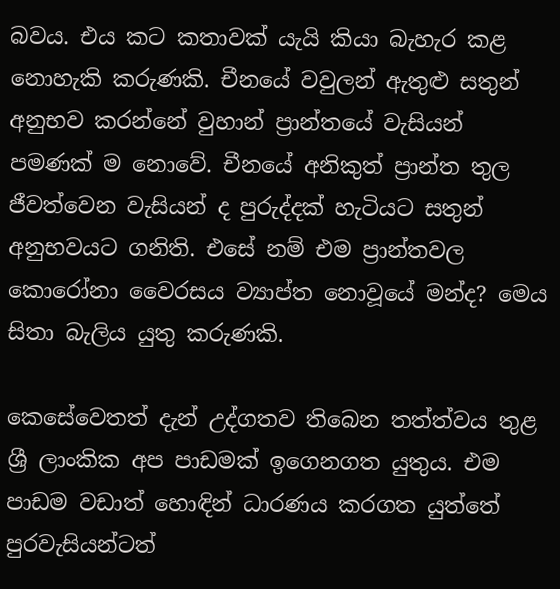බවය. එය කට කතාවක් යැයි කියා බැහැර කළ නොහැකි කරුණකි. චීනයේ වවුලන් ඇතුළු සතුන් අනුභව කරන්නේ වුහාන් ප්‍රාන්තයේ වැසියන් පමණක් ම නොවේ. චීනයේ අනිකුත් ප්‍රාන්ත තුල ජීවත්වෙන වැසියන් ද පුරුද්දක් හැටියට සතුන් අනුභවයට ගනිති. එසේ නම් එම ප්‍රාන්තවල කොරෝනා වෛරසය ව්‍යාප්ත නොවූයේ මන්ද? මෙය සිතා බැලිය යුතු කරුණකි.

කෙසේවෙතත් දැන් උද්ගතව තිබෙන තත්ත්වය තුළ ශ්‍රී ලාංකික අප පාඩමක් ඉගෙනගත යුතුය. එම පාඩම වඩාත් හොඳින් ධාරණය කරගත යුත්තේ පුරවැසියන්ටත්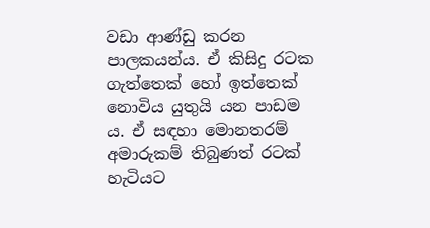වඩා ආණ්ඩු කරන පාලකයන්ය. ඒ කිසිදු රටක ගැත්තෙක් හෝ ඉත්තෙක් නොවිය යුතුයි යන පාඩම ය. ඒ සඳහා මොනතරම් අමාරුකම් තිබුණත් රටක් හැටියට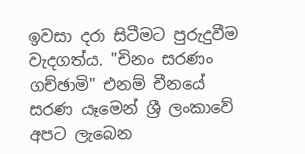ඉවසා දරා සිටීමට පුරුදුවීම වැදගත්ය. "චිනං සරණං ගච්ඡාමි" එනම් චීනයේ සරණ යෑමෙන් ශ්‍රී ලංකාවේ අපට ලැබෙන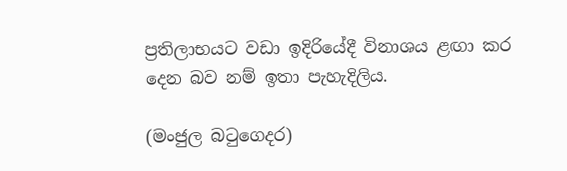ප්‍රතිලාභයට වඩා ඉදිරියේදී විනාශය ළඟා කර දෙන බව නම් ඉතා පැහැදිලිය.

(මංජුල බටුගෙදර)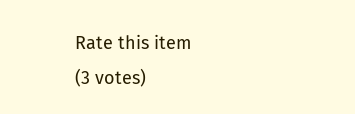Rate this item
(3 votes)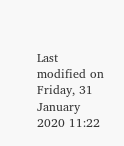Last modified on Friday, 31 January 2020 11:22